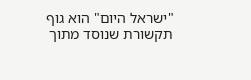"ישראל היום" הוא גוף תקשורת שנוסד מתוך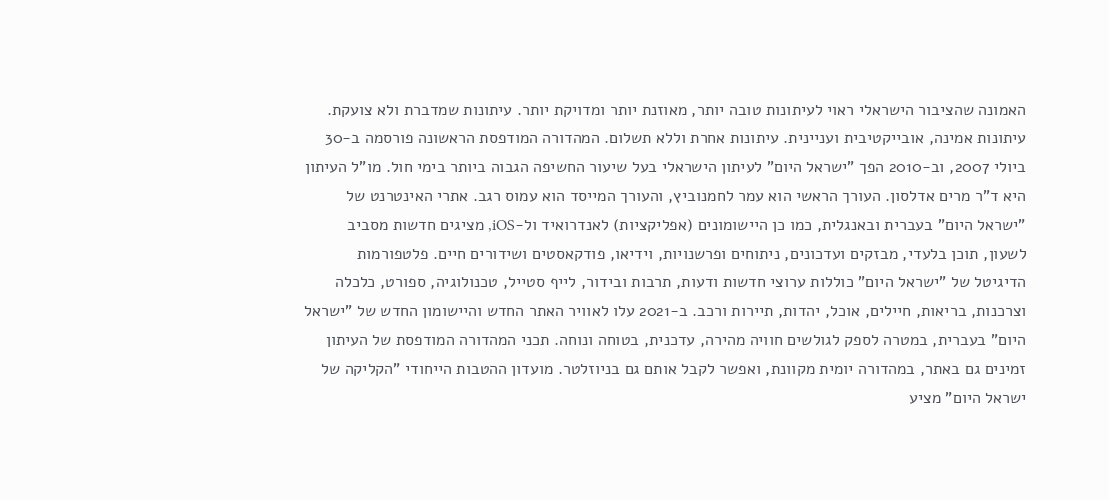האמונה שהציבור הישראלי ראוי לעיתונות טובה יותר, מאוזנת יותר ומדויקת יותר. עיתונות שמדברת ולא צועקת. עיתונות אמינה, אובייקטיבית ועניינית. עיתונות אחרת וללא תשלום. המהדורה המודפסת הראשונה פורסמה ב-30 ביולי 2007, וב-2010 הפך "ישראל היום" לעיתון הישראלי בעל שיעור החשיפה הגבוה ביותר בימי חול. מו"ל העיתון היא ד"ר מרים אדלסון. העורך הראשי הוא עמר לחמנוביץ, והעורך המייסד הוא עמוס רגב. אתרי האינטרנט של "ישראל היום" בעברית ובאנגלית, כמו כן היישומונים (אפליקציות) לאנדרואיד ול-iOS, מציגים חדשות מסביב לשעון, תוכן בלעדי, מבזקים ועדכונים, ניתוחים ופרשנויות, וידיאו, פודקאסטים ושידורים חיים. פלטפורמות הדיגיטל של "ישראל היום" כוללות ערוצי חדשות ודעות, תרבות ובידור, לייף סטייל, טכנולוגיה, ספורט, כלכלה וצרכנות, בריאות, חיילים, אוכל, יהדות, תיירות ורכב. ב-2021 עלו לאוויר האתר החדש והיישומון החדש של "ישראל היום" בעברית, במטרה לספק לגולשים חוויה מהירה, עדכנית, בטוחה ונוחה. תכני המהדורה המודפסת של העיתון זמינים גם באתר, במהדורה יומית מקוונת, ואפשר לקבל אותם גם בניוזלטר. מועדון ההטבות הייחודי "הקליקה של ישראל היום" מציע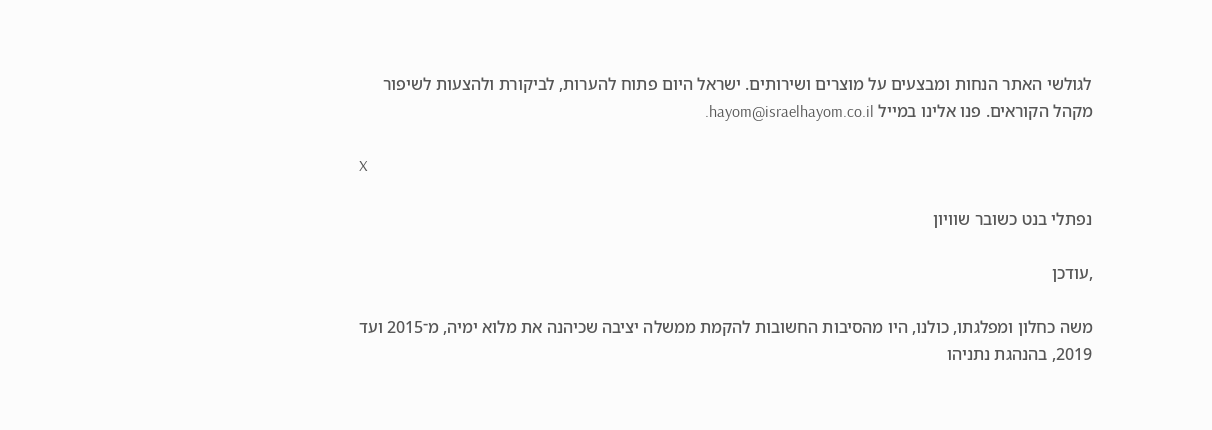לגולשי האתר הנחות ומבצעים על מוצרים ושירותים. ישראל היום פתוח להערות, לביקורת ולהצעות לשיפור מקהל הקוראים. פנו אלינו במייל hayom@israelhayom.co.il.

X

נפתלי בנט כשובר שוויון

,עודכן

משה כחלון ומפלגתו, כולנו, היו מהסיבות החשובות להקמת ממשלה יציבה שכיהנה את מלוא ימיה, מ־2015 ועד 2019, בהנהגת נתניהו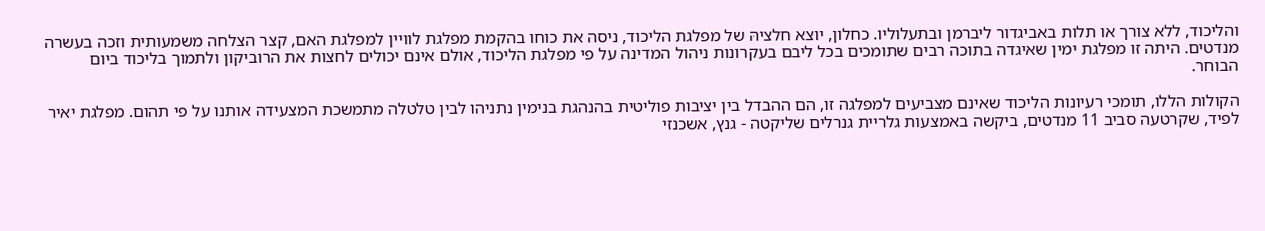והליכוד, ללא צורך או תלות באביגדור ליברמן ובתעלוליו. כחלון, יוצא חלציהּ של מפלגת הליכוד, ניסה את כוחו בהקמת מפלגת לוויין למפלגת האם, קצר הצלחה משמעותית וזכה בעשרה מנדטים. היתה זו מפלגת ימין שאיגדה בתוכה רבים שתומכים בכל ליבם בעקרונות ניהול המדינה על פי מפלגת הליכוד, אולם אינם יכולים לחצות את הרוביקון ולתמוך בליכוד ביום הבוחר.

הקולות הללו, תומכי רעיונות הליכוד שאינם מצביעים למפלגה זו, הם ההבדל בין יציבות פוליטית בהנהגת בנימין נתניהו לבין טלטלה מתמשכת המצעידה אותנו על פי תהום. מפלגת יאיר לפיד, שקרטעה סביב 11 מנדטים, ביקשה באמצעות גלריית גנרלים שליקטה - גנץ, אשכנזי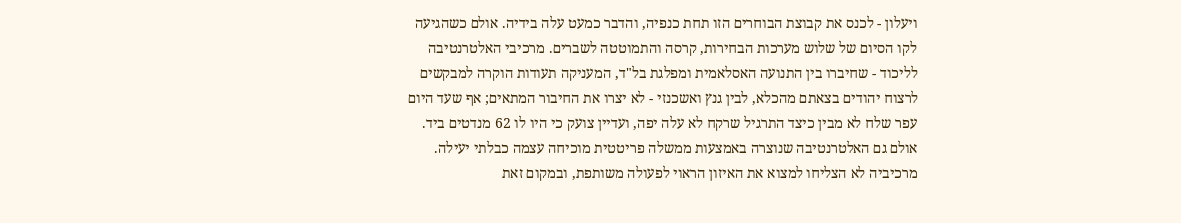ויעלון - לכנס את קבוצת הבוחרים הזו תחת כנפיה, והדבר כמעט עלה בידיה. אולם כשהגיעה לקו הסיום של שלוש מערכות הבחירות, קרסה והתמוטטה לשברים. מרכיבי האלטרנטיבה לליכוד - שחיברו בין התנועה האסלאמית ומפלגת בל"ד, המעניקה תעודות הוקרה למבקשים לרצוח יהודים בצאתם מהכלא, לבין גנץ ואשכנזי - לא יצרו את החיבור המתאים; אף שעד היום עפר שלח לא מבין כיצד התרגיל שרקח לא עלה יפה, ועדיין צועק כי היו לו 62 מנדטים ביד. אולם גם האלטרנטיבה שנוצרה באמצעות ממשלה פריטטית מוכיחה עצמה כבלתי יעילה. מרכיביה לא הצליחו למצוא את האיזון הראוי לפעולה משותפת, ובמקום זאת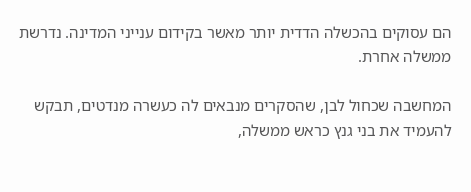הם עסוקים בהכשלה הדדית יותר מאשר בקידום ענייני המדינה. נדרשת ממשלה אחרת.

המחשבה שכחול לבן, שהסקרים מנבאים לה כעשרה מנדטים, תבקש להעמיד את בני גנץ כראש ממשלה,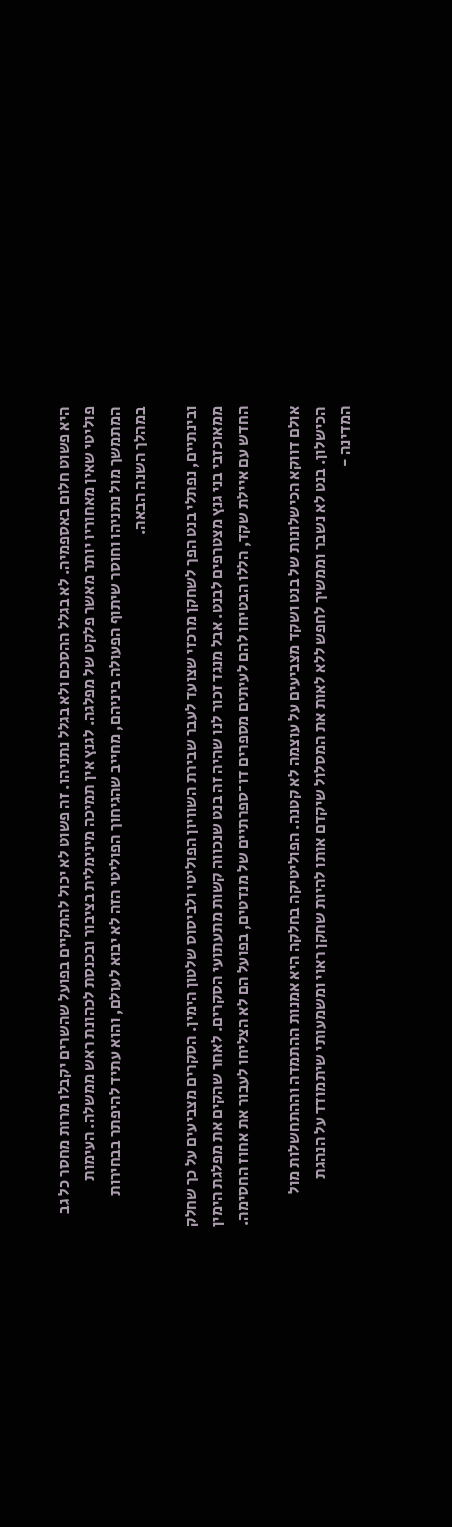היא פשוט חלום באספמיה. לא בגלל ההסכם ולא בגלל נתניהו. זה פשוט לא יכול להתקיים בפועל שהשרים יקבלו מרות מחסר כל גב פוליטי שאין מאחוריו יותר מאשר פלקט של מפלגה. לגנץ אין תמיכה מינימלית בציבור ובכנסת לכהונת ראש ממשלה. העימות המתמשך מול נתניהו וחוסר שיתוף הפעולה ביניהם, מחייב שהגיחוך הפוליטי הזה לא יבוא לעולם, והוא עתיד להיפתר בבחירות במהלך השנה הבאה.

ובינתיים, נפתלי בנט הפך לשחקן מרכזי שצועד לעבר שבירת השוויון הפוליטי ולביסוס שלטון הימין. הסקרים מצביעים על כך שחלק ממאוכזבי בני גנץ מצטרפים לבנט. אבל מנגד זכור לנו שהיה זה בנט שנכווה קשות מתעתועי הסקרים. לאחר שהקים את מפלגת הימין החדש עם איילת שקד, הללו הבטיחו להם לעיתים מספרים דו־ספרתיים של מנדטים, בפועל הם לא הצליחו לעבור את אחוז החסימה.

אולם דווקא הכישלונות של בנט ושקד מצביעים על עוצמה לא קטנה. הפוליטיקה בחלקה היא אמנות ההתמדה וההתחשלות מול הכישלון. בנט לא נשבר וממשיך לחפש ללא לאות את המסלול שיקדם אותו להיות שחקן ראוי ומשמעותי שיתמודד על הנהגת המדינה -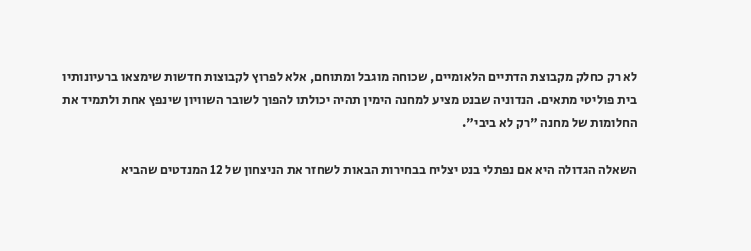לא רק כחלק מקבוצת הדתיים הלאומיים, שכוחה מוגבל ומתוחם, אלא לפרוץ לקבוצות חדשות שימצאו ברעיונותיו בית פוליטי מתאים. הנדוניה שבנט מציע למחנה הימין תהיה יכולתו להפוך לשובר השוויון שינפץ אחת ולתמיד את החלומות של מחנה "רק לא ביבי".

השאלה הגדולה היא אם נפתלי בנט יצליח בבחירות הבאות לשחזר את הניצחון של 12 המנדטים שהביא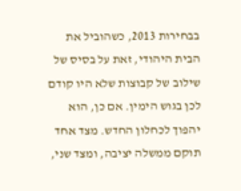בבחירות 2013, כשהוביל את הבית היהודי, זאת על בסיס של שילוב של קבוצות שלא היו קודם לכן בגוש הימין. אם כן, הוא יהפוך לכחלון החדש. מצד אחד תוקם ממשלה יציבה, ומצד שני,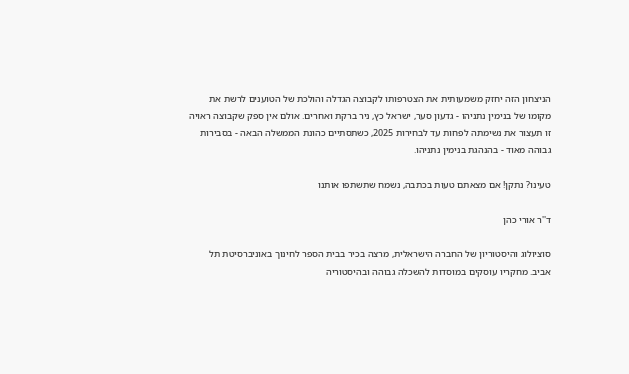הניצחון הזה יחזק משמעותית את הצטרפותו לקבוצה הגדלה והולכת של הטוענים לרשת את מקומו של בנימין נתניהו - גדעון סער, ישראל כץ, ניר ברקת ואחרים. אולם אין ספק שקבוצה ראויה זו תעצור את נשימתה לפחות עד לבחירות 2025, כשתסתיים כהונת הממשלה הבאה - בסבירות גבוהה מאוד - בהנהגת בנימין נתניהו.

טעינו? נתקן! אם מצאתם טעות בכתבה, נשמח שתשתפו אותנו

ד''ר אורי כהן

סוציולוג והיסטוריון של החברה הישראלית, מרצה בכיר בבית הספר לחינוך באוניברסיטת תל אביב. מחקריו עוסקים במוסדות להשכלה גבוהה ובהיסטוריה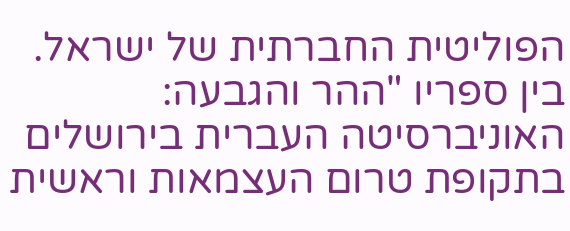הפוליטית החברתית של ישראל. בין ספריו "ההר והגבעה: האוניברסיטה העברית בירושלים בתקופת טרום העצמאות וראשית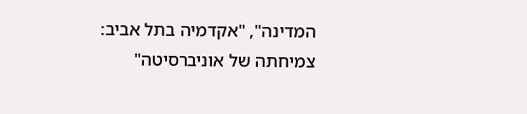המדינה", "אקדמיה בתל אביב: צמיחתה של אוניברסיטה"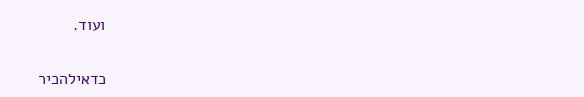ועוד.

כדאילהכיר